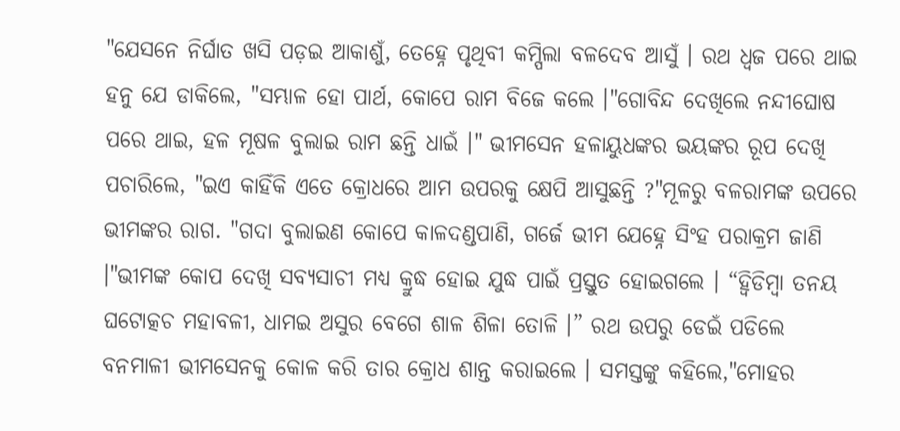"ଯେସନେ ନିର୍ଘାତ ଖସି ପଡ଼ଇ ଆକାଶୁଁ, ତେହ୍ନେ ପୃଥିବୀ କମ୍ପିଲା ବଳଦେବ ଆସୁଁ । ରଥ ଧ୍ୱଜ ପରେ ଥାଇ ହନୁ ଯେ ଡାକିଲେ, "ସମ୍ଭାଳ ହୋ ପାର୍ଥ, କୋପେ ରାମ ବିଜେ କଲେ ।"ଗୋବିନ୍ଦ ଦେଖିଲେ ନନ୍ଦୀଘୋଷ ପରେ ଥାଇ, ହଳ ମୂଷଳ ବୁଲାଇ ରାମ ଛନ୍ତି ଧାଇଁ ।" ଭୀମସେନ ହଳାୟୁଧଙ୍କର ଭୟଙ୍କର ରୂପ ଦେଖି ପଚାରିଲେ, "ଇଏ କାହିଁକି ଏତେ କ୍ରୋଧରେ ଆମ ଉପରକୁ କ୍ଷେପି ଆସୁଛନ୍ତି ?"ମୂଳରୁ ବଳରାମଙ୍କ ଉପରେ ଭୀମଙ୍କର ରାଗ. "ଗଦା ବୁଲାଇଣ କୋପେ କାଳଦଣ୍ଡପାଣି, ଗର୍ଜେ ଭୀମ ଯେହ୍ନେ ସିଂହ ପରାକ୍ରମ ଜାଣି ।"ଭୀମଙ୍କ କୋପ ଦେଖି ସବ୍ୟସାଚୀ ମଧ୍ୟ କ୍ରୁଦ୍ଧ ହୋଇ ଯୁଦ୍ଧ ପାଇଁ ପ୍ରସ୍ତୁତ ହୋଇଗଲେ । “ହ୍ୱିଡିମ୍ବା ତନୟ ଘଟୋତ୍କଚ ମହାବଳୀ, ଧାମଇ ଅସୁର ବେଗେ ଶାଳ ଶିଳା ତୋଳି ।” ରଥ ଉପରୁ ଡେଇଁ ପଡିଲେ ବନମାଳୀ ଭୀମସେନକୁ କୋଳ କରି ତାର କ୍ରୋଧ ଶାନ୍ତ କରାଇଲେ । ସମସ୍ତଙ୍କୁ କହିଲେ,"ମୋହର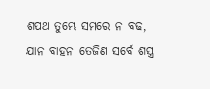ଶପଥ ତୁମ୍ଭେ ସମରେ ନ ବଢ, ଯାନ ବାହନ ତେଜିଣ ସର୍ବେ ଶସ୍ତ୍ର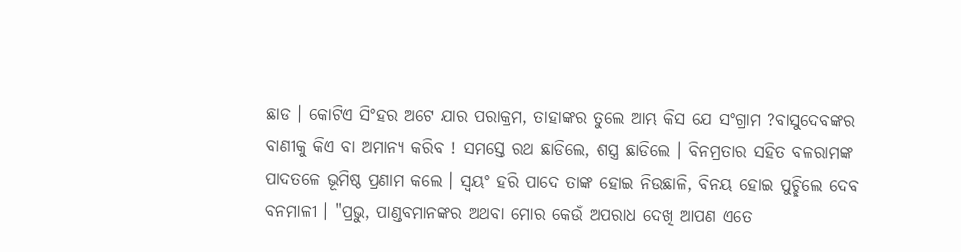ଛାଡ । କୋଟିଏ ସିଂହର ଅଟେ ଯାର ପରାକ୍ରମ, ତାହାଙ୍କର ତୁଲେ ଆମ୍ଭ କିସ ଯେ ସଂଗ୍ରାମ ?ବାସୁଦେବଙ୍କର ବାଣୀକୁ କିଏ ବା ଅମାନ୍ୟ କରିବ ! ସମସ୍ତେ ରଥ ଛାଡିଲେ, ଶସ୍ତ୍ର ଛାଡିଲେ । ବିନମ୍ରତାର ସହିତ ବଳରାମଙ୍କ ପାଦତଳେ ଭୂମିଷ୍ଠ ପ୍ରଣାମ କଲେ । ସ୍ୱୟଂ ହରି ପାଦେ ତାଙ୍କ ହୋଇ ନିଉଛାଳି, ବିନୟ ହୋଇ ପୁଚ୍ଛିଲେ ଦେବ ବନମାଳୀ । "ପ୍ରଭୁ, ପାଣ୍ଡବମାନଙ୍କର ଅଥବା ମୋର କେଉଁ ଅପରାଧ ଦେଖି ଆପଣ ଏତେ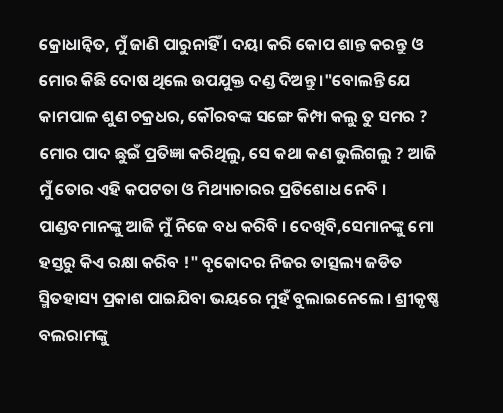କ୍ରୋଧାନ୍ୱିତ, ମୁଁ ଜାଣି ପାରୁନାହିଁ । ଦୟା କରି କୋପ ଶାନ୍ତ କରନ୍ତୁ ଓ ମୋର କିଛି ଦୋଷ ଥିଲେ ଉପଯୁକ୍ତ ଦଣ୍ଡ ଦିଅନ୍ତୁ ।"ବୋଲନ୍ତି ଯେ କାମପାଳ ଶୁଣ ଚକ୍ରଧର, କୌରବଙ୍କ ସଙ୍ଗେ କିମ୍ପା କଲୁ ତୁ ସମର ? ମୋର ପାଦ ଛୁଇଁ ପ୍ରତିଜ୍ଞା କରିଥିଲୁ, ସେ କଥା କଣ ଭୁଲିଗଲୁ ? ଆଜି ମୁଁ ତୋର ଏହି କପଟତା ଓ ମିଥ୍ୟାଚାରର ପ୍ରତିଶୋଧ ନେବି । ପାଣ୍ଡବମାନଙ୍କୁ ଆଜି ମୁଁ ନିଜେ ବଧ କରିବି । ଦେଖିବି,ସେମାନଙ୍କୁ ମୋ ହସ୍ତରୁ କିଏ ରକ୍ଷା କରିବ !" ବୃକୋଦର ନିଜର ତାତ୍ସଲ୍ୟ ଜଡିତ ସ୍ମିତହାସ୍ୟ ପ୍ରକାଶ ପାଇଯିବା ଭୟରେ ମୁହଁ ବୁଲାଇନେଲେ । ଶ୍ରୀକୃଷ୍ଣ ବଲରାମଙ୍କୁ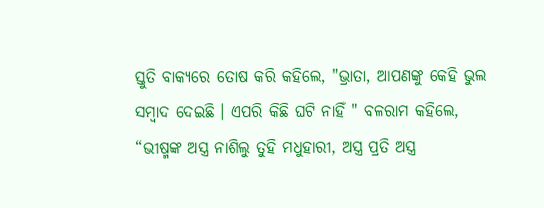ସ୍ତୁତି ବାକ୍ୟରେ ତୋଷ କରି କହିଲେ, "ଭ୍ରାତା, ଆପଣଙ୍କୁ କେହି ଭୁଲ ସମ୍ବାଦ ଦେଇଛି । ଏପରି କିଛି ଘଟି ନାହିଁ " ବଳରାମ କହିଲେ, “ଭୀଷ୍ମଙ୍କ ଅସ୍ତ୍ର ନାଶିଲୁ ତୁହି ମଧୁହାରୀ, ଅସ୍ତ୍ର ପ୍ରତି ଅସ୍ତ୍ର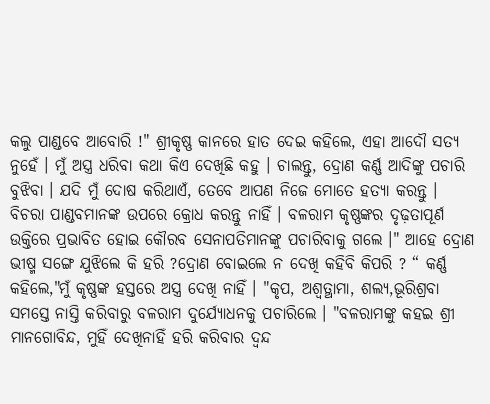କଲୁ ପାଣ୍ଡବେ ଆବୋରି !" ଶ୍ରୀକୃଷ୍ଣ କାନରେ ହାତ ଦେଇ କହିଲେ, ଏହା ଆଦୌ ସତ୍ୟ ନୁହେଁ । ମୁଁ ଅସ୍ତ୍ର ଧରିବା କଥା କିଏ ଦେଖିଛି କହୁ । ଚାଲନ୍ତୁ, ଦ୍ରୋଣ କର୍ଣ୍ଣ ଆଦିଙ୍କୁ ପଚାରି ବୁଝିବା । ଯଦି ମୁଁ ଦୋଷ କରିଥାଏଁ, ତେବେ ଆପଣ ନିଜେ ମୋତେ ହତ୍ୟା କରନ୍ତୁ । ବିଚରା ପାଣ୍ଡବମାନଙ୍କ ଉପରେ କ୍ରୋଧ କରନ୍ତୁ ନାହିଁ । ବଳରାମ କୃଷ୍ଣଙ୍କର ଦୃଢ଼ତାପୂର୍ଣ ଉକ୍ତିରେ ପ୍ରଭାବିତ ହୋଇ କୌରବ ସେନାପତିମାନଙ୍କୁ ପଚାରିବାକୁ ଗଲେ ।" ଆହେ ଦ୍ରୋଣ ଭୀଷ୍ମ ସଙ୍ଗେ ଯୁଝିଲେ କି ହରି ?ଦ୍ରୋଣ ବୋଇଲେ ନ ଦେଖି କହିବି କିପରି ? “ କର୍ଣ୍ଣ କହିଲେ,"ମୁଁ କୃଷ୍ଣଙ୍କ ହସ୍ତରେ ଅସ୍ତ୍ର ଦେଖି ନାହିଁ । "କୃପ, ଅଶ୍ଵତ୍ଥାମା, ଶଲ୍ୟ,ଭୂରିଶ୍ରବା ସମସ୍ତେ ନାସ୍ତି କରିବାରୁ ବଳରାମ ଦୁର୍ଯ୍ୟୋଧନକୁ ପଚାରିଲେ । "ବଳରାମଙ୍କୁ କହଇ ଶ୍ରୀ ମାନଗୋବିନ୍ଦ, ମୁହିଁ ଦେଖିନାହିଁ ହରି କରିବାର ଦ୍ଵନ୍ଦ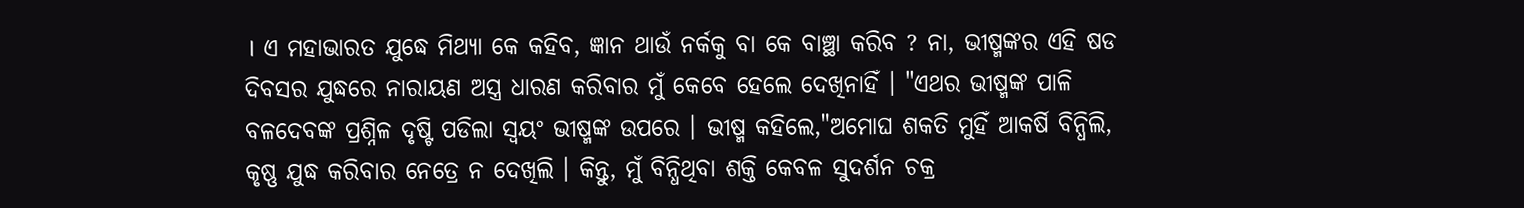। ଏ ମହାଭାରତ ଯୁଦ୍ଧେ ମିଥ୍ୟା କେ କହିବ, ଜ୍ଞାନ ଥାଉଁ ନର୍କକୁ ବା କେ ବାଞ୍ଛା କରିବ ? ନା, ଭୀଷ୍ମଙ୍କର ଏହି ଷଡ ଦିବସର ଯୁଦ୍ଧରେ ନାରାୟଣ ଅସ୍ତ୍ର ଧାରଣ କରିବାର ମୁଁ କେବେ ହେଲେ ଦେଖିନାହିଁ । "ଏଥର ଭୀଷ୍ମଙ୍କ ପାଳି ବଳଦେବଙ୍କ ପ୍ରଶ୍ନିଳ ଦୃଷ୍ଟି ପଡିଲା ସ୍ୱୟଂ ଭୀଷ୍ମଙ୍କ ଉପରେ । ଭୀଷ୍ମ କହିଲେ,"ଅମୋଘ ଶକତି ମୁହିଁ ଆକର୍ଷି ବିନ୍ଧିଲି, କୃଷ୍ଣ ଯୁଦ୍ଧ କରିବାର ନେତ୍ରେ ନ ଦେଖିଲି । କିନ୍ତୁ, ମୁଁ ବିନ୍ଧିଥିବା ଶକ୍ତି କେବଳ ସୁଦର୍ଶନ ଚକ୍ର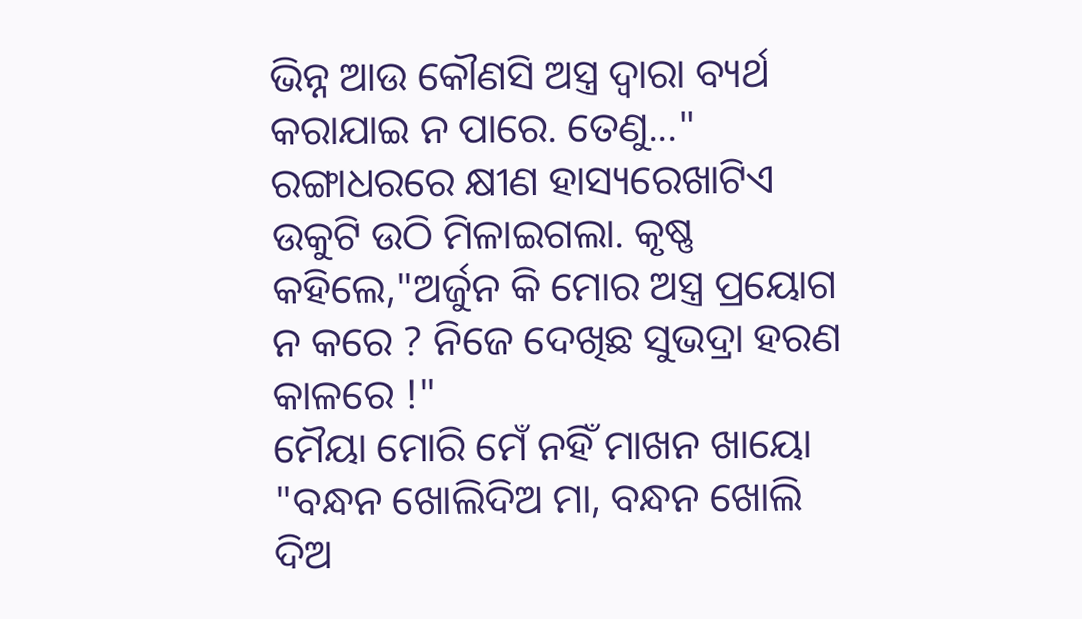ଭିନ୍ନ ଆଉ କୌଣସି ଅସ୍ତ୍ର ଦ୍ୱାରା ବ୍ୟର୍ଥ କରାଯାଇ ନ ପାରେ. ତେଣୁ..." ରଙ୍ଗାଧରରେ କ୍ଷୀଣ ହାସ୍ୟରେଖାଟିଏ ଉକୁଟି ଉଠି ମିଳାଇଗଲା. କୃଷ୍ଣ କହିଲେ,"ଅର୍ଜୁନ କି ମୋର ଅସ୍ତ୍ର ପ୍ରୟୋଗ ନ କରେ ? ନିଜେ ଦେଖିଛ ସୁଭଦ୍ରା ହରଣ କାଳରେ !"
ମୈୟା ମୋରି ମେଁ ନହିଁ ମାଖନ ଖାୟୋ
"ବନ୍ଧନ ଖୋଲିଦିଅ ମା, ବନ୍ଧନ ଖୋଲି ଦିଅ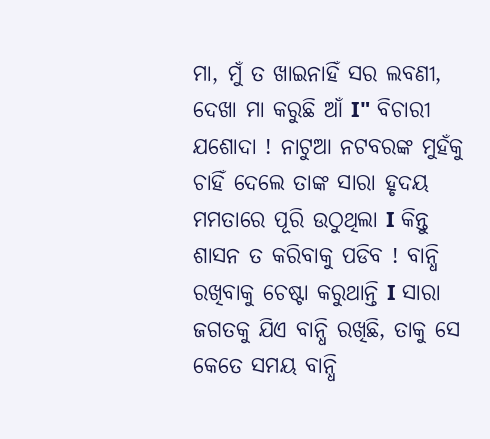ମା, ମୁଁ ତ ଖାଇନାହିଁ ସର ଲବଣୀ, ଦେଖା ମା କରୁଛି ଆଁ Ι" ବିଚାରୀ ଯଶୋଦା ! ନାଟୁଆ ନଟବରଙ୍କ ମୁହଁକୁ ଚାହିଁ ଦେଲେ ତାଙ୍କ ସାରା ହୃଦୟ ମମତାରେ ପୂରି ଉଠୁଥିଲା Ι କିନ୍ତୁ ଶାସନ ତ କରିବାକୁ ପଡିବ ! ବାନ୍ଧି ରଖିବାକୁ ଚେଷ୍ଟା କରୁଥାନ୍ତି Ι ସାରା ଜଗତକୁ ଯିଏ ବାନ୍ଧି ରଖିଛି, ତାକୁ ସେ କେତେ ସମୟ ବାନ୍ଧି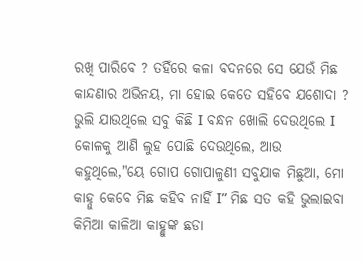ରଖି ପାରିବେ ? ତହିଁରେ କଳା ବଦନରେ ସେ ଯେଉଁ ମିଛ କାନ୍ଦଣାର ଅଭିନୟ, ମା ହୋଇ କେତେ ସହିବେ ଯଶୋଦା ? ଭୁଲି ଯାଉଥିଲେ ସବୁ କିଛି Ι ବନ୍ଧନ ଖୋଲି ଦେଉଥିଲେ Ι କୋଳକୁ ଆଣି ଲୁହ ପୋଛି ଦେଉଥିଲେ, ଆଉ କହୁଥିଲେ,"ୟେ ଗୋପ ଗୋପାଳୁଣୀ ସବୁଯାକ ମିଛୁଆ, ମୋ କାହ୍ନୁ କେବେ ମିଛ କହିବ ନାହିଁ Ι” ମିଛ ସତ କହି ଭୁଲାଇବା କିମିଆ କାଳିଆ କାହ୍ଣୁଙ୍କ ଛଡା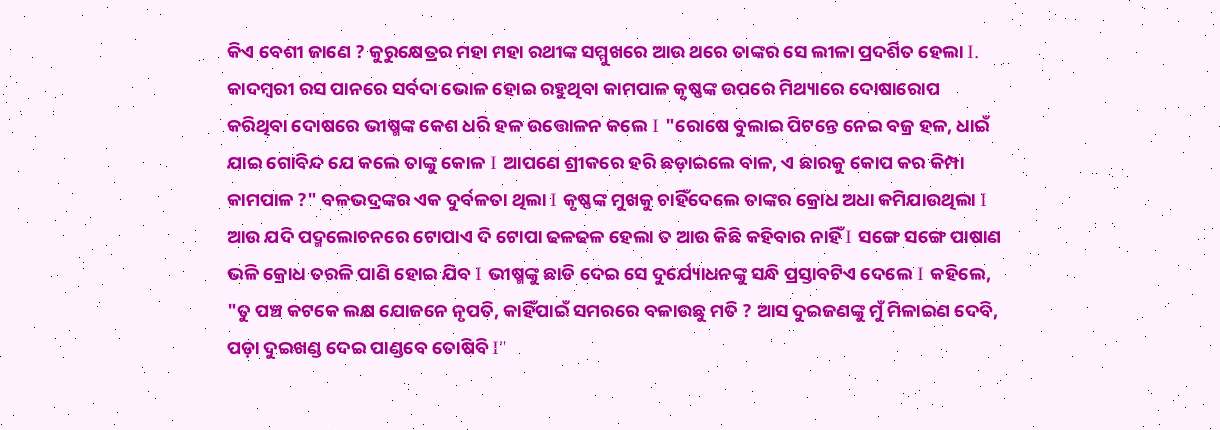କିଏ ବେଶୀ ଜାଣେ ? କୁରୁକ୍ଷେତ୍ରର ମହା ମହା ରଥୀଙ୍କ ସମ୍ମୁଖରେ ଆଉ ଥରେ ତାଙ୍କର ସେ ଲୀଳା ପ୍ରଦର୍ଶିତ ହେଲା Ι. କାଦମ୍ବରୀ ରସ ପାନରେ ସର୍ବଦା ଭୋଳ ହୋଇ ରହୁଥିବା କାମପାଳ କୃଷ୍ଣଙ୍କ ଉପରେ ମିଥ୍ୟାରେ ଦୋଷାରୋପ କରିଥିବା ଦୋଷରେ ଭୀଷ୍ମଙ୍କ କେଶ ଧରି ହଳ ଉତ୍ତୋଳନ କଲେ Ι "ରୋଷେ ବୁଲାଇ ପିଟନ୍ତେ ନେଇ ବଜ୍ର ହଳ, ଧାଇଁ ଯାଇ ଗୋବିନ୍ଦ ଯେ କଲେ ତାଙ୍କୁ କୋଳ Ι ଆପଣେ ଶ୍ରୀକରେ ହରି ଛଡ଼ାଇଲେ ବାଳ, ଏ ଛାରକୁ କୋପ କର କିମ୍ପା କାମପାଳ ?" ବଳଭଦ୍ରଙ୍କର ଏକ ଦୁର୍ବଳତା ଥିଲା Ι କୃଷ୍ଣଙ୍କ ମୁଖକୁ ଚାହିଁଦେଲେ ତାଙ୍କର କ୍ରୋଧ ଅଧା କମିଯାଉଥିଲା Ι ଆଉ ଯଦି ପଦ୍ମଲୋଚନରେ ଟୋପାଏ ଦି ଟୋପା ଢଳଢଳ ହେଲା ତ ଆଉ କିଛି କହିବାର ନାହିଁ Ι ସଙ୍ଗେ ସଙ୍ଗେ ପାଷାଣ ଭଳି କ୍ରୋଧ ତରଳି ପାଣି ହୋଇ ଯିବ Ι ଭୀଷ୍ମଙ୍କୁ ଛାଡି ଦେଇ ସେ ଦୁର୍ଯ୍ୟୋଧନଙ୍କୁ ସନ୍ଧି ପ୍ରସ୍ତାବଟିଏ ଦେଲେ Ι କହିଲେ, "ତୁ ପଞ୍ଚ କଟକେ ଲକ୍ଷ ଯୋଜନେ ନୃପତି, କାହିଁପାଇଁ ସମରରେ ବଳାଉଛୁ ମତି ? ଆସ ଦୁଇଜଣଙ୍କୁ ମୁଁ ମିଳାଇଣ ଦେବି, ପଡ଼ା ଦୁଇଖଣ୍ଡ ଦେଇ ପାଣ୍ଡବେ ତୋଷିବି Ι"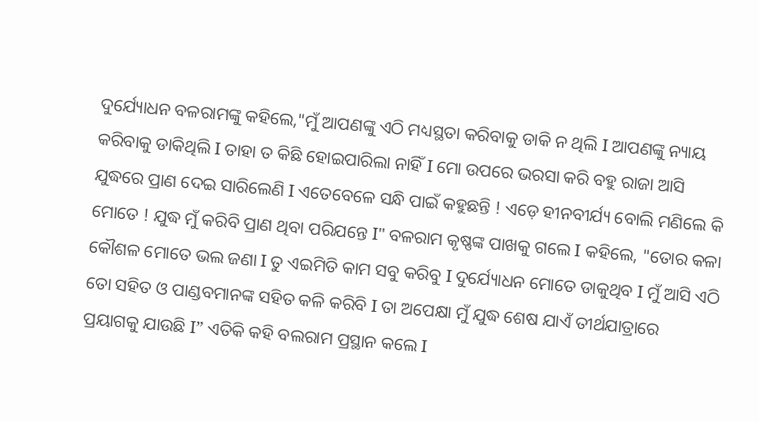ଦୁର୍ଯ୍ୟୋଧନ ବଳରାମଙ୍କୁ କହିଲେ,"ମୁଁ ଆପଣଙ୍କୁ ଏଠି ମଧ୍ୟସ୍ଥତା କରିବାକୁ ଡାକି ନ ଥିଲି Ι ଆପଣଙ୍କୁ ନ୍ୟାୟ କରିବାକୁ ଡାକିଥିଲି Ι ତାହା ତ କିଛି ହୋଇପାରିଲା ନାହିଁ Ι ମୋ ଉପରେ ଭରସା କରି ବହୁ ରାଜା ଆସି ଯୁଦ୍ଧରେ ପ୍ରାଣ ଦେଇ ସାରିଲେଣି Ι ଏତେବେଳେ ସନ୍ଧି ପାଇଁ କହୁଛନ୍ତି ! ଏଡ଼େ ହୀନବୀର୍ଯ୍ୟ ବୋଲି ମଣିଲେ କି ମୋତେ ! ଯୁଦ୍ଧ ମୁଁ କରିବି ପ୍ରାଣ ଥିବା ପରିଯନ୍ତେ Ι" ବଳରାମ କୃଷ୍ଣଙ୍କ ପାଖକୁ ଗଲେ Ι କହିଲେ, "ତୋର କଳା କୌଶଳ ମୋତେ ଭଲ ଜଣା Ι ତୁ ଏଇମିତି କାମ ସବୁ କରିବୁ Ι ଦୁର୍ଯ୍ୟୋଧନ ମୋତେ ଡାକୁଥିବ Ι ମୁଁ ଆସି ଏଠି ତୋ ସହିତ ଓ ପାଣ୍ଡବମାନଙ୍କ ସହିତ କଳି କରିବି Ι ତା ଅପେକ୍ଷା ମୁଁ ଯୁଦ୍ଧ ଶେଷ ଯାଏଁ ତୀର୍ଥଯାତ୍ରାରେ ପ୍ରୟାଗକୁ ଯାଉଛି Ι” ଏତିକି କହି ବଲରାମ ପ୍ରସ୍ଥାନ କଲେ Ι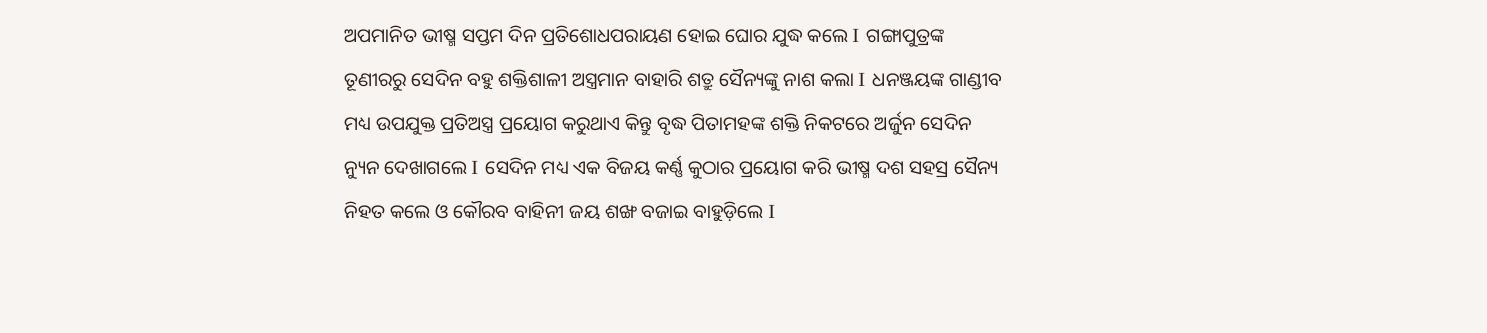ଅପମାନିତ ଭୀଷ୍ମ ସପ୍ତମ ଦିନ ପ୍ରତିଶୋଧପରାୟଣ ହୋଇ ଘୋର ଯୁଦ୍ଧ କଲେ Ι ଗଙ୍ଗାପୁତ୍ରଙ୍କ ତୂଣୀରରୁ ସେଦିନ ବହୁ ଶକ୍ତିଶାଳୀ ଅସ୍ତ୍ରମାନ ବାହାରି ଶତ୍ରୁ ସୈନ୍ୟଙ୍କୁ ନାଶ କଲା Ι ଧନଞ୍ଜୟଙ୍କ ଗାଣ୍ଡୀବ ମଧ୍ୟ ଉପଯୁକ୍ତ ପ୍ରତିଅସ୍ତ୍ର ପ୍ରୟୋଗ କରୁଥାଏ କିନ୍ତୁ ବୃଦ୍ଧ ପିତାମହଙ୍କ ଶକ୍ତି ନିକଟରେ ଅର୍ଜୁନ ସେଦିନ ନ୍ୟୁନ ଦେଖାଗଲେ Ι ସେଦିନ ମଧ୍ୟ ଏକ ବିଜୟ କର୍ଣ୍ଣ କୁଠାର ପ୍ରୟୋଗ କରି ଭୀଷ୍ମ ଦଶ ସହସ୍ର ସୈନ୍ୟ ନିହତ କଲେ ଓ କୌରବ ବାହିନୀ ଜୟ ଶଙ୍ଖ ବଜାଇ ବାହୁଡ଼ିଲେ Ι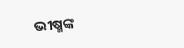ଭୀଷ୍ମଙ୍କ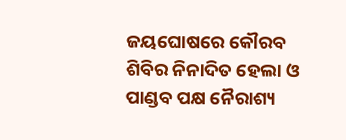ଜୟଘୋଷରେ କୌରବ ଶିବିର ନିନାଦିତ ହେଲା ଓ ପାଣ୍ଡବ ପକ୍ଷ ନୈରାଶ୍ୟ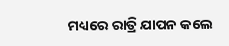ମଧ୍ୟରେ ରାତ୍ରି ଯାପନ କଲେ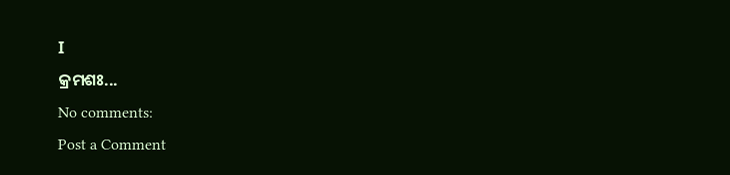Ι
କ୍ରମଶଃ...
No comments:
Post a Comment